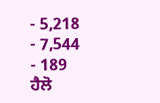- 5,218
- 7,544
- 189
ਹੈਲੋ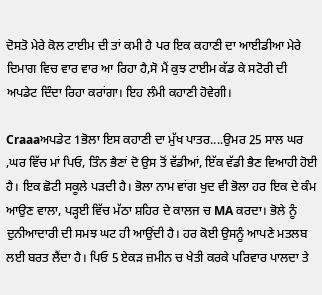ਦੋਸਤੋ ਮੇਰੇ ਕੋਲ ਟਾਈਮ ਦੀ ਤਾਂ ਕਮੀ ਹੈ ਪਰ ਇਕ ਕਹਾਣੀ ਦਾ ਆਈਡੀਆ ਮੇਰੇ ਦਿਮਾਗ ਵਿਚ ਵਾਰ ਵਾਰ ਆ ਰਿਹਾ ਹੈ,ਸੋ ਮੈਂ ਕੁਝ ਟਾਈਮ ਕੱਡ ਕੇ ਸਟੋਰੀ ਦੀ ਅਪਡੇਟ ਦਿੰਦਾ ਰਿਹਾ ਕਰਾਂਗਾ। ਇਹ ਲੰਮੀ ਕਹਾਣੀ ਹੋਵੇਗੀ।

Craaaਅਪਡੇਟ 1ਭੋਲਾ ਇਸ ਕਹਾਣੀ ਦਾ ਮੁੱਖ ਪਾਤਰ....ਉਮਰ 25 ਸਾਲ ਘਰ ,ਘਰ ਵਿੱਚ ਮਾਂ ਪਿਓ, ਤਿੰਨ ਭੈਣਾਂ ਦੋ ਉਸ ਤੋਂ ਵੱਡੀਆਂ, ਇੱਕ ਵੱਡੀ ਭੈਣ ਵਿਆਹੀ ਹੋਈ ਹੈ। ਇਕ ਛੋਟੀ ਸਕੂਲੇ ਪੜਦੀ ਹੈ। ਭੋਲਾ ਨਾਮ ਵਾਂਗ ਖੁਦ ਵੀ ਭੋਲਾ ਹਰ ਇਕ ਦੇ ਕੰਮ ਆਉਣ ਵਾਲਾ, ਪੜ੍ਹਈ ਵਿੱਚ ਮੱਠਾ ਸ਼ਹਿਰ ਦੇ ਕਾਲਜ ਚ MA ਕਰਦਾ। ਭੋਲੇ ਨੂੰ ਦੁਨੀਆਦਾਰੀ ਦੀ ਸਮਝ ਘਟ ਹੀ ਆਉਂਦੀ ਹੈ। ਹਰ ਕੋਈ ਉਸਨੂੰ ਆਪਣੇ ਮਤਲਬ ਲਈ ਬਰਤ ਲੈਂਦਾ ਹੈ। ਪਿਓ 5 ਏਕੜ ਜ਼ਮੀਨ ਚ ਖੇਤੀ ਕਰਕੇ ਪਰਿਵਾਰ ਪਾਲਦਾ ਤੇ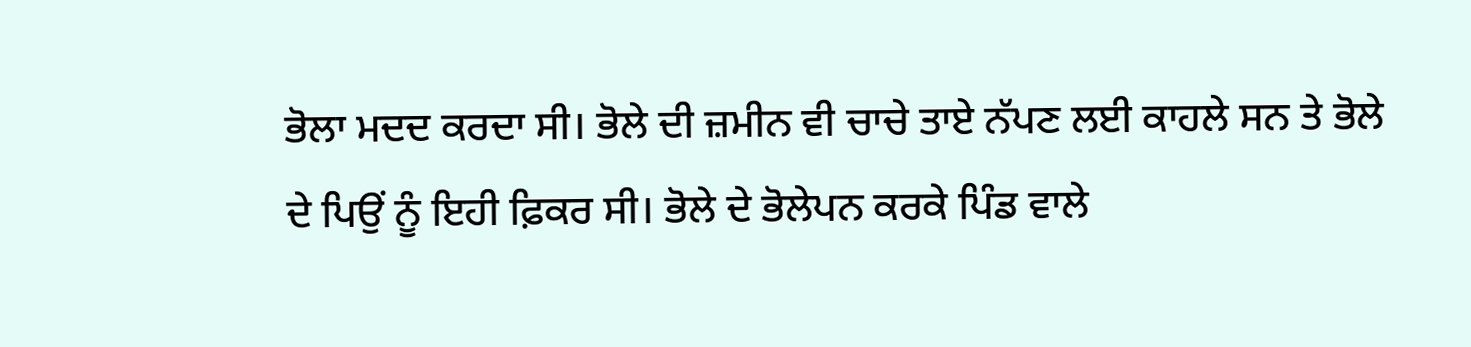ਭੋਲਾ ਮਦਦ ਕਰਦਾ ਸੀ। ਭੋਲੇ ਦੀ ਜ਼ਮੀਨ ਵੀ ਚਾਚੇ ਤਾਏ ਨੱਪਣ ਲਈ ਕਾਹਲੇ ਸਨ ਤੇ ਭੋਲੇ ਦੇ ਪਿਉਂ ਨੂੰ ਇਹੀ ਫ਼ਿਕਰ ਸੀ। ਭੋਲੇ ਦੇ ਭੋਲੇਪਨ ਕਰਕੇ ਪਿੰਡ ਵਾਲੇ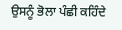ਉਸਨੂੰ ਭੋਲਾ ਪੰਛੀ ਕਹਿੰਦੇ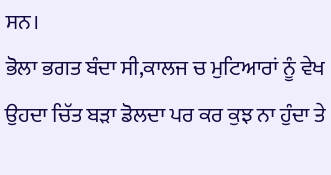ਸਨ।
ਭੋਲਾ ਭਗਤ ਬੰਦਾ ਸੀ,ਕਾਲਜ ਚ ਮੁਟਿਆਰਾਂ ਨੂੰ ਵੇਖ ਉਹਦਾ ਚਿੱਤ ਬੜਾ ਡੋਲਦਾ ਪਰ ਕਰ ਕੁਝ ਨਾ ਹੁੰਦਾ ਤੇ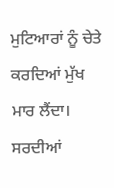ਮੁਟਿਆਰਾਂ ਨੂੰ ਚੇਤੇ ਕਰਦਿਆਂ ਮੁੱਖ ਮਾਰ ਲੈਂਦਾ। ਸਰਦੀਆਂ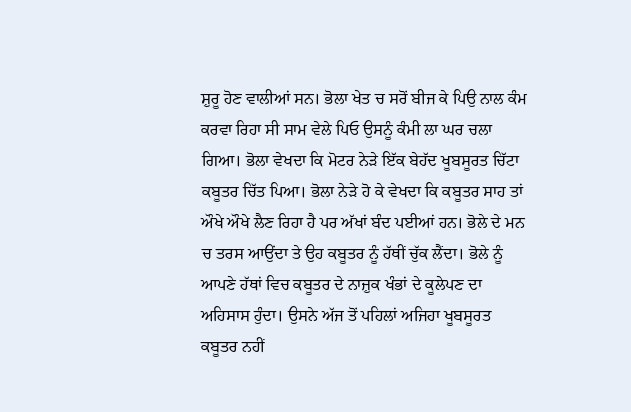ਸ਼ੁਰੂ ਹੋਣ ਵਾਲੀਆਂ ਸਨ। ਭੋਲਾ ਖੇਤ ਚ ਸਰੋਂ ਬੀਜ ਕੇ ਪਿਉ ਨਾਲ ਕੰਮ ਕਰਵਾ ਰਿਹਾ ਸੀ ਸਾਮ ਵੇਲੇ ਪਿਓ ਉਸਨੂੰ ਕੰਮੀ ਲਾ ਘਰ ਚਲਾ ਗਿਆ। ਭੋਲਾ ਵੇਖਦਾ ਕਿ ਮੋਟਰ ਨੇੜੇ ਇੱਕ ਬੇਹੱਦ ਖੂਬਸੂਰਤ ਚਿੱਟਾ ਕਬੂਤਰ ਚਿੱਤ ਪਿਆ। ਭੋਲਾ ਨੇੜੇ ਹੋ ਕੇ ਵੇਖਦਾ ਕਿ ਕਬੂਤਰ ਸਾਹ ਤਾਂ ਔਖੇ ਔਖੇ ਲੈਣ ਰਿਹਾ ਹੈ ਪਰ ਅੱਖਾਂ ਬੰਦ ਪਈਆਂ ਹਨ। ਭੋਲੇ ਦੇ ਮਨ ਚ ਤਰਸ ਆਉਂਦਾ ਤੇ ਉਹ ਕਬੂਤਰ ਨੂੰ ਹੱਥੀਂ ਚੁੱਕ ਲੈਂਦਾ। ਭੋਲੇ ਨੂੰ ਆਪਣੇ ਹੱਥਾਂ ਵਿਚ ਕਬੂਤਰ ਦੇ ਨਾਜ਼ੁਕ ਖੰਭਾਂ ਦੇ ਕੂਲੇਪਣ ਦਾ ਅਹਿਸਾਸ ਹੁੰਦਾ। ਉਸਨੇ ਅੱਜ ਤੋਂ ਪਹਿਲਾਂ ਅਜਿਹਾ ਖੂਬਸੂਰਤ ਕਬੂਤਰ ਨਹੀਂ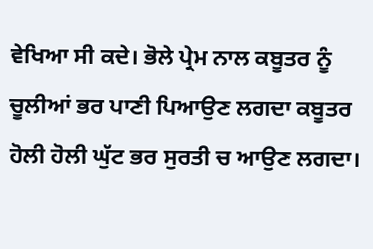ਵੇਖਿਆ ਸੀ ਕਦੇ। ਭੋਲੇ ਪ੍ਰੇਮ ਨਾਲ ਕਬੂਤਰ ਨੂੰ ਚੂਲੀਆਂ ਭਰ ਪਾਣੀ ਪਿਆਉਣ ਲਗਦਾ ਕਬੂਤਰ ਹੋਲੀ ਹੋਲੀ ਘੁੱਟ ਭਰ ਸੁਰਤੀ ਚ ਆਉਣ ਲਗਦਾ।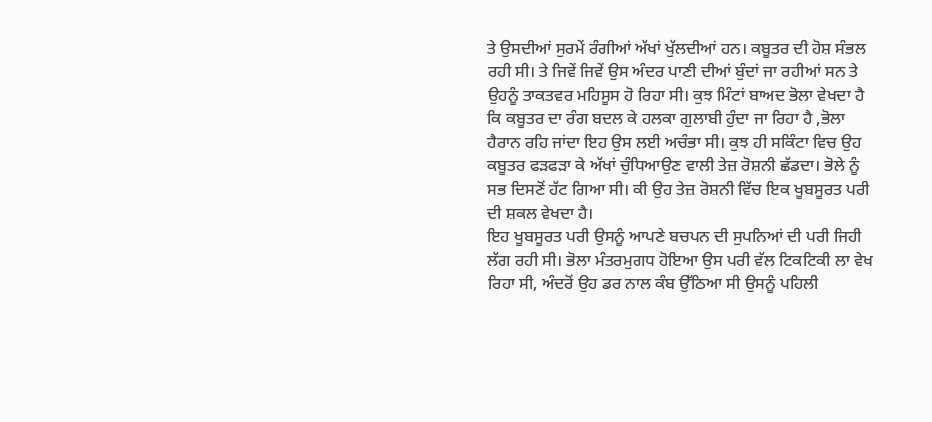ਤੇ ਉਸਦੀਆਂ ਸੁਰਮੇਂ ਰੰਗੀਆਂ ਅੱਖਾਂ ਖੁੱਲਦੀਆਂ ਹਨ। ਕਬੂਤਰ ਦੀ ਹੋਸ਼ ਸੰਭਲ ਰਹੀ ਸੀ। ਤੇ ਜਿਵੇਂ ਜਿਵੇਂ ਉਸ ਅੰਦਰ ਪਾਣੀ ਦੀਆਂ ਬੁੰਦਾਂ ਜਾ ਰਹੀਆਂ ਸਨ ਤੇ ਉਹਨੂੰ ਤਾਕਤਵਰ ਮਹਿਸੂਸ ਹੋ ਰਿਹਾ ਸੀ। ਕੁਝ ਮਿੰਟਾਂ ਬਾਅਦ ਭੋਲਾ ਵੇਖਦਾ ਹੈ ਕਿ ਕਬੂਤਰ ਦਾ ਰੰਗ ਬਦਲ ਕੇ ਹਲਕਾ ਗੁਲਾਬੀ ਹੁੰਦਾ ਜਾ ਰਿਹਾ ਹੈ ,ਭੋਲਾ ਹੈਰਾਨ ਰਹਿ ਜਾਂਦਾ ਇਹ ਉਸ ਲਈ ਅਚੰਭਾ ਸੀ। ਕੁਝ ਹੀ ਸਕਿੰਟਾ ਵਿਚ ਉਹ ਕਬੂਤਰ ਫੜਫੜਾ ਕੇ ਅੱਖਾਂ ਚੁੰਧਿਆਉਣ ਵਾਲੀ ਤੇਜ਼ ਰੋਸ਼ਨੀ ਛੱਡਦਾ। ਭੋਲੇ ਨੂੰ ਸਭ ਦਿਸਣੋਂ ਹੱਟ ਗਿਆ ਸੀ। ਕੀ ਉਹ ਤੇਜ਼ ਰੋਸ਼ਨੀ ਵਿੱਚ ਇਕ ਖੂਬਸੂਰਤ ਪਰੀ ਦੀ ਸ਼ਕਲ ਵੇਖਦਾ ਹੈ।
ਇਹ ਖੂਬਸੂਰਤ ਪਰੀ ਉਸਨੂੰ ਆਪਣੇ ਬਚਪਨ ਦੀ ਸੁਪਨਿਆਂ ਦੀ ਪਰੀ ਜਿਹੀ ਲੱਗ ਰਹੀ ਸੀ। ਭੋਲਾ ਮੰਤਰਮੁਗਧ ਹੋਇਆ ਉਸ ਪਰੀ ਵੱਲ ਟਿਕਟਿਕੀ ਲਾ ਵੇਖ ਰਿਹਾ ਸੀ, ਅੰਦਰੋਂ ਉਹ ਡਰ ਨਾਲ ਕੰਬ ਉੱਠਿਆ ਸੀ ਉਸਨੂੰ ਪਹਿਲੀ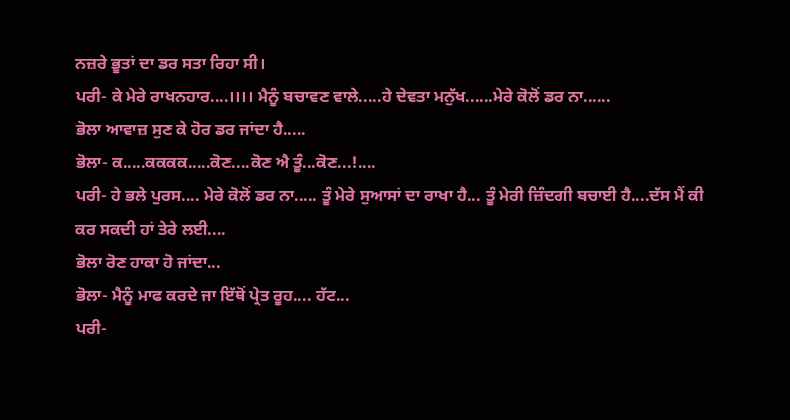ਨਜ਼ਰੇ ਭੂਤਾਂ ਦਾ ਡਰ ਸਤਾ ਰਿਹਾ ਸੀ।
ਪਰੀ- ਕੇ ਮੇਰੇ ਰਾਖਨਹਾਰ....।।।। ਮੈਨੂੰ ਬਚਾਵਣ ਵਾਲੇ.....ਹੇ ਦੇਵਤਾ ਮਨੁੱਖ......ਮੇਰੇ ਕੋਲੋਂ ਡਰ ਨਾ......
ਭੋਲਾ ਆਵਾਜ਼ ਸੁਣ ਕੇ ਹੋਰ ਡਰ ਜਾਂਦਾ ਹੈ.....
ਭੋਲਾ- ਕ.....ਕਕਕਕ.....ਕੋਣ....ਕੋਣ ਐ ਤੂੰ...ਕੋਣ...!....
ਪਰੀ- ਹੇ ਭਲੇ ਪੁਰਸ.... ਮੇਰੇ ਕੋਲੋਂ ਡਰ ਨਾ..... ਤੂੰ ਮੇਰੇ ਸੁਆਸਾਂ ਦਾ ਰਾਖਾ ਹੈ... ਤੂੰ ਮੇਰੀ ਜ਼ਿੰਦਗੀ ਬਚਾਈ ਹੈ....ਦੱਸ ਮੈਂ ਕੀ ਕਰ ਸਕਦੀ ਹਾਂ ਤੇਰੇ ਲਈ....
ਭੋਲਾ ਰੋਣ ਹਾਕਾ ਹੋ ਜਾਂਦਾ...
ਭੋਲਾ- ਮੈਨੂੰ ਮਾਫ ਕਰਦੇ ਜਾ ਇੱਥੋਂ ਪ੍ਰੇਤ ਰੂਹ.... ਹੱਟ...
ਪਰੀ-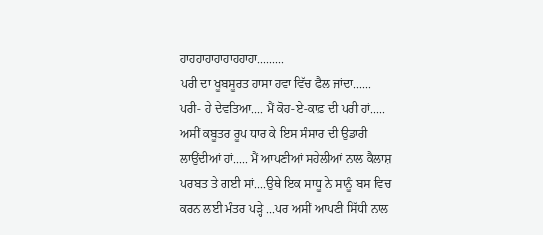ਹਾਹਹਾਹਾਹਾਹਾਹਹਾਹਾ.........
ਪਰੀ ਦਾ ਖੂਬਸੂਰਤ ਹਾਸਾ ਹਵਾ ਵਿੱਚ ਫੈਲ ਜਾਂਦਾ......
ਪਰੀ- ਹੇ ਦੇਵਤਿਆ.... ਮੈਂ ਕੋਹ-ਏ-ਕਾਫ਼ ਦੀ ਪਰੀ ਹਾਂ..... ਅਸੀਂ ਕਬੂਤਰ ਰੂਪ ਧਾਰ ਕੇ ਇਸ ਸੰਸਾਰ ਦੀ ਉਡਾਰੀ ਲਾਉਂਦੀਆਂ ਹਾਂ..... ਮੈਂ ਆਪਣੀਆਂ ਸਹੇਲੀਆਂ ਨਾਲ ਕੈਲਾਸ਼ ਪਰਬਤ ਤੇ ਗਈ ਸਾਂ....ਉਥੇ ਇਕ ਸਾਧੂ ਨੇ ਸਾਨੂੰ ਬਸ ਵਿਚ ਕਰਨ ਲਈ ਮੰਤਰ ਪੜ੍ਹੇ ...ਪਰ ਅਸੀਂ ਆਪਣੀ ਸਿੱਧੀ ਨਾਲ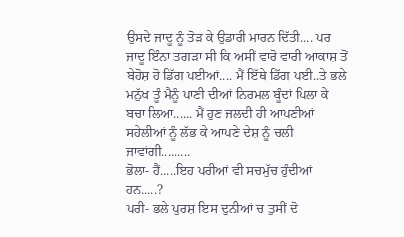ਉਸਦੇ ਜਾਦੂ ਨੂੰ ਤੋੜ ਕੇ ਉਡਾਰੀ ਮਾਰਨ ਦਿੱਤੀ.... ਪਰ ਜਾਦੂ ਇੰਨਾ ਤਗੜਾ ਸੀ ਕਿ ਅਸੀਂ ਵਾਰੋ ਵਾਰੀ ਆਕਾਸ਼ ਤੋਂ ਬੇਹੋਸ਼ ਹੋ ਡਿੱਗ ਪਈਆਂ.... ਮੈਂ ਇੱਥੇ ਡਿੱਗ ਪਈ..ਤੇ ਭਲੇ ਮਨੁੱਖ ਤੂੰ ਮੈਨੂੰ ਪਾਣੀ ਦੀਆਂ ਨਿਰਮਲ ਬੂੰਦਾਂ ਪਿਲਾ ਕੇ ਬਚਾ ਲਿਆ...... ਮੈਂ ਹੁਣ ਜਲਦੀ ਹੀ ਆਪਣੀਆਂ ਸਹੇਲੀਆਂ ਨੂੰ ਲੱਭ ਕੇ ਆਪਣੇ ਦੇਸ਼ ਨੂੰ ਚਲੀ ਜਾਵਾਂਗੀ.........
ਭੋਲਾ- ਹੈਂ.....ਇਹ ਪਰੀਆਂ ਵੀ ਸਚਮੁੱਚ ਹੁੰਦੀਆਂ ਹਨ.....?
ਪਰੀ- ਭਲੇ ਪੁਰਸ਼ ਇਸ ਦੁਨੀਆਂ ਚ ਤੁਸੀਂ ਦੋ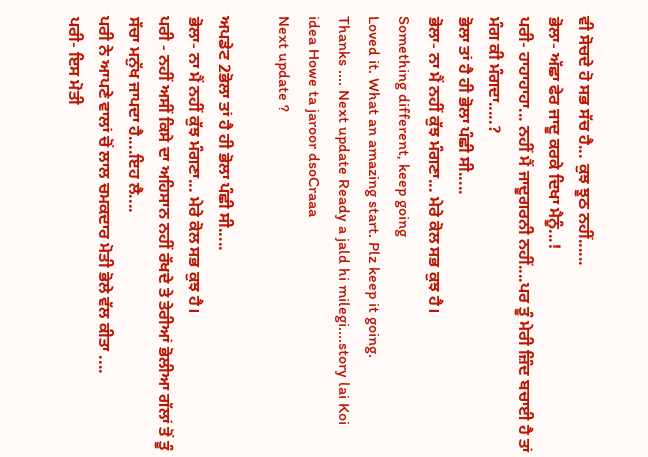ਵੀ ਸੋਚਦੇ ਹੋ ਸਭ ਸੱਚ ਹੈ... ਕੁਝ ਝੂਠ ਨਹੀਂ......
ਭੋਲਾ- ਅੱਛਾ ਫੇਰ ਜਾਦੂ ਕਰਕੇ ਦਿਖਾ ਮੈਨੂੰ...!
ਪਰੀ- ਹਾਹਾਹਾਹਾ... ਨਹੀਂ ਮੈਂ ਜਾਦੂਗਰਨੀ ਨਹੀਂ....ਪਰ ਤੂੰ ਮੇਰੀ ਜ਼ਿੰਦ ਬਚਾਈ ਹੈ ਤਾਂ ਮੰਗ ਕੀ ਮੰਗਦਾ.....?
ਭੋਲਾ ਤਾਂ ਹੈ ਹੀ ਭੋਲਾ ਪੰਛੀ ਸੀ.....
ਭੋਲਾ- ਨਾ ਮੈਂ ਨਹੀਂ ਕੁੱਝ ਮੰਗਣਾ... ਮੇਰੇ ਕੋਲ ਸਭ ਕੁਝ ਹੈ।
Something different, keep going
Loved it. What an amazing start. Plz keep it going.
Thanks .... Next update Ready a jald hi milegi....story lai Koi idea Howe ta jaroor dsoCraaa
Next update ?

ਅਪਡੇਟ 2ਭੋਲਾ ਤਾਂ ਹੈ ਹੀ ਭੋਲਾ ਪੰਛੀ ਸੀ.....
ਭੋਲਾ- ਨਾ ਮੈਂ ਨਹੀਂ ਕੁੱਝ ਮੰਗਣਾ... ਮੇਰੇ ਕੋਲ ਸਭ ਕੁਝ ਹੈ।
ਪਰੀ - ਨਹੀਂ ਅਸੀਂ ਕਿਸੇ ਦਾ ਅਹਿਸਾਨ ਨਹੀਂ ਰੱਖਦੇ ਤੇ ਤੇਰੀਆਂ ਭੋਲੀਆ ਗੱਲਾਂ ਤੋਂ ਤੂੰ ਸੱਚਾ ਮਨੁੱਖ ਜਾਪਦਾ ਹੈ....ਇਹ ਲੈ....
ਪਰੀ ਨੇ ਆਪਣੇ ਵਾਲਾਂ ਚੋਂ ਲਾਲ ਚਮਕਦਾਰ ਮੋਤੀ ਭੋਲੇ ਵੱਲ ਕੀਤਾ ....
ਪਰੀ- ਇਸ ਮੋਤੀ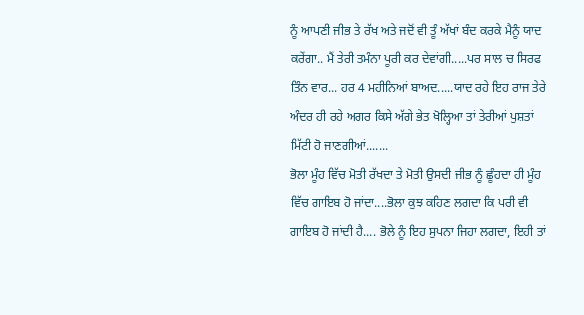ਨੂੰ ਆਪਣੀ ਜੀਭ ਤੇ ਰੱਖ ਅਤੇ ਜਦੋਂ ਵੀ ਤੂੰ ਅੱਖਾਂ ਬੰਦ ਕਰਕੇ ਮੈਨੂੰ ਯਾਦ ਕਰੇਂਗਾ.. ਮੈਂ ਤੇਰੀ ਤਮੰਨਾ ਪੂਰੀ ਕਰ ਦੇਵਾਂਗੀ.....ਪਰ ਸਾਲ ਚ ਸਿਰਫ ਤਿੰਨ ਵਾਰ... ਹਰ 4 ਮਹੀਨਿਆਂ ਬਾਅਦ.....ਯਾਦ ਰਹੇ ਇਹ ਰਾਜ ਤੇਰੇ ਅੰਦਰ ਹੀ ਰਹੇ ਅਗਰ ਕਿਸੇ ਅੱਗੇ ਭੇਤ ਖੋਲ੍ਹਿਆ ਤਾਂ ਤੇਰੀਆਂ ਪੁਸ਼ਤਾਂ ਮਿੱਟੀ ਹੋ ਜਾਣਗੀਆਂ.......
ਭੋਲਾ ਮੂੰਹ ਵਿੱਚ ਮੋਤੀ ਰੱਖਦਾ ਤੇ ਮੋਤੀ ਉਸਦੀ ਜੀਭ ਨੂੰ ਛੂੰਹਦਾ ਹੀ ਮੂੰਹ ਵਿੱਚ ਗਾਇਬ ਹੋ ਜਾਂਦਾ....ਭੋਲਾ ਕੁਝ ਕਹਿਣ ਲਗਦਾ ਕਿ ਪਰੀ ਵੀ ਗਾਇਬ ਹੋ ਜਾਂਦੀ ਹੈ.... ਭੋਲੇ ਨੂੰ ਇਹ ਸੁਪਨਾ ਜਿਹਾ ਲਗਦਾ, ਇਹੀ ਤਾਂ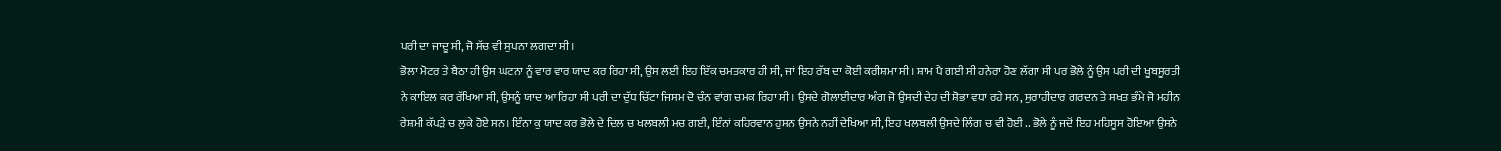ਪਰੀ ਦਾ ਜਾਦੂ ਸੀ, ਜੋ ਸੱਚ ਵੀ ਸੁਪਨਾ ਲਗਦਾ ਸੀ।
ਭੋਲਾ ਮੋਟਰ ਤੇ ਬੈਠਾ ਹੀ ਉਸ ਘਟਨਾ ਨੂੰ ਵਾਰ ਵਾਰ ਯਾਦ ਕਰ ਰਿਹਾ ਸੀ, ਉਸ ਲਈ ਇਹ ਇੱਕ ਚਮਤਕਾਰ ਹੀ ਸੀ, ਜਾਂ ਇਹ ਰੱਬ ਦਾ ਕੋਈ ਕਰੀਸ਼ਮਾ ਸੀ। ਸ਼ਾਮ ਪੈ ਗਈ ਸੀ ਹਨੇਰਾ ਹੋਣ ਲੱਗਾ ਸੀ ਪਰ ਭੋਲੇ ਨੂੰ ਉਸ ਪਰੀ ਦੀ ਖੂਬਸੂਰਤੀ ਨੇ ਕਾਇਲ ਕਰ ਰੱਖਿਆ ਸੀ, ਉਸਨੂੰ ਯਾਦ ਆ ਰਿਹਾ ਸੀ ਪਰੀ ਦਾ ਦੁੱਧ ਚਿੱਟਾ ਜਿਸਮ ਦੋ ਚੰਨ ਵਾਂਗ ਚਮਕ ਰਿਹਾ ਸੀ। ਉਸਦੇ ਗੋਲਾਈਦਾਰ ਅੰਗ ਜੋ ਉਸਦੀ ਦੇਹ ਦੀ ਸ਼ੋਭਾ ਵਧਾ ਰਹੇ ਸਨ, ਸੁਰਾਹੀਦਾਰ ਗਰਦਨ ਤੇ ਸਖਤ ਭੰਮੇ ਜੋ ਮਹੀਨ ਰੇਸ਼ਮੀ ਕੱਪੜੇ ਚ ਲੁਕੇ ਹੋਏ ਸਨ। ਇੰਨਾ ਕੁ ਯਾਦ ਕਰ ਭੋਲੇ ਦੇ ਦਿਲ ਚ ਖਲਬਲੀ ਮਚ ਗਈ, ਇੰਨਾਂ ਕਹਿਰਵਾਨ ਹੁਸਨ ਉਸਨੇ ਨਹੀਂ ਦੇਖਿਆ ਸੀ, ਇਹ ਖਲਬਲੀ ਉਸਦੇ ਲਿੰਗ ਚ ਵੀ ਹੋਈ .. ਭੋਲੇ ਨੂੰ ਜਦੋਂ ਇਹ ਮਹਿਸੂਸ ਹੋਇਆ ਉਸਨੇ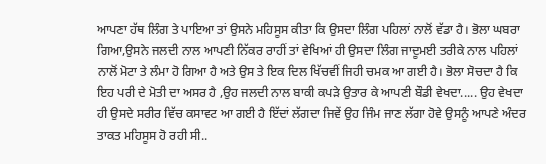ਆਪਣਾ ਹੱਥ ਲਿੰਗ ਤੇ ਪਾਇਆ ਤਾਂ ਉਸਨੇ ਮਹਿਸੂਸ ਕੀਤਾ ਕਿ ਉਸਦਾ ਲਿੰਗ ਪਹਿਲਾਂ ਨਾਲੋਂ ਵੱਡਾ ਹੈ। ਭੋਲਾ ਘਬਰਾ ਗਿਆ,ਉਸਨੇ ਜਲਦੀ ਨਾਲ ਆਪਣੀ ਨਿੱਕਰ ਰਾਹੀਂ ਤਾਂ ਵੇਖਿਆਂ ਹੀ ਉਸਦਾ ਲਿੰਗ ਜਾਦੂਮਈ ਤਰੀਕੇ ਨਾਲ ਪਹਿਲਾਂ ਨਾਲੋਂ ਮੋਟਾ ਤੇ ਲੰਮਾ ਹੋ ਗਿਆ ਹੈ ਅਤੇ ਉਸ ਤੇ ਇਕ ਦਿਲ ਖਿੱਚਵੀਂ ਜਿਹੀ ਚਮਕ ਆ ਗਈ ਹੈ। ਭੋਲਾ ਸੋਚਦਾ ਹੈ ਕਿ ਇਹ ਪਰੀ ਦੇ ਮੋਤੀ ਦਾ ਅਸਰ ਹੈ ,ਉਹ ਜਲਦੀ ਨਾਲ ਬਾਕੀ ਕਪੜੇ ਉਤਾਰ ਕੇ ਆਪਣੀ ਬੌਡੀ ਵੇਖਦਾ..... ਉਹ ਵੇਖਦਾ ਹੀ ਉਸਦੇ ਸਰੀਰ ਵਿੱਚ ਕਸਾਵਟ ਆ ਗਈ ਹੈ ਇੱਦਾਂ ਲੱਗਦਾ ਜਿਵੇਂ ਉਹ ਜਿੰਮ ਜਾਣ ਲੱਗਾ ਹੋਵੇ ਉਸਨੂੰ ਆਪਣੇ ਅੰਦਰ ਤਾਕਤ ਮਹਿਸੂਸ ਹੋ ਰਹੀ ਸੀ..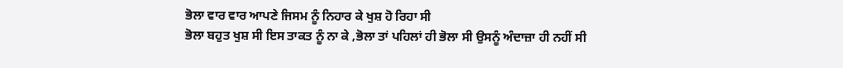ਭੋਲਾ ਵਾਰ ਵਾਰ ਆਪਣੇ ਜਿਸਮ ਨੂੰ ਨਿਹਾਰ ਕੇ ਖੁਸ਼ ਹੋ ਰਿਹਾ ਸੀ
ਭੋਲਾ ਬਹੁਤ ਖੁਸ਼ ਸੀ ਇਸ ਤਾਕਤ ਨੂੰ ਨਾ ਕੇ ,ਭੋਲਾ ਤਾਂ ਪਹਿਲਾਂ ਹੀ ਭੋਲਾ ਸੀ ਉਸਨੂੰ ਅੰਦਾਜ਼ਾ ਹੀ ਨਹੀਂ ਸੀ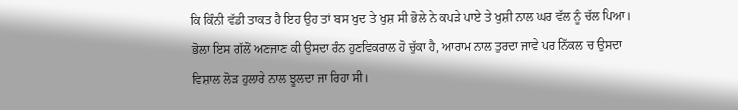ਕਿ ਕਿੰਨੀ ਵੱਡੀ ਤਾਕਤ ਹੈ ਇਹ ਉਹ ਤਾਂ ਬਸ ਖੁਦ ਤੇ ਖੁਸ਼ ਸੀ ਭੋਲੇ ਨੇ ਕਪੜੇ ਪਾਏ ਤੇ ਖੁਸ਼ੀ ਨਾਲ ਘਰ ਵੱਲ ਨੂੰ ਚੱਲ ਪਿਆ। ਭੋਲਾ ਇਸ ਗੱਲੋਂ ਅਣਜਾਣ ਕੀ ਉਸਦਾ ਰੰਨ ਹੁਣਵਿਕਰਾਲ ਹੋ ਚੁੱਕਾ ਹੈ, ਆਰਾਮ ਨਾਲ ਤੁਰਦਾ ਜਾਵੇ ਪਰ ਨਿੱਕਲ ਚ ਉਸਦਾ ਵਿਸ਼ਾਲ ਲੋੜ ਹੁਲਾਰੇ ਨਾਲ ਝੂਲਦਾ ਜਾ ਰਿਹਾ ਸੀ।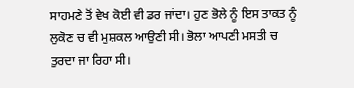ਸਾਹਮਣੇ ਤੋਂ ਵੇਖ ਕੋਈ ਵੀ ਡਰ ਜਾਂਦਾ। ਹੁਣ ਭੋਲੇ ਨੂੰ ਇਸ ਤਾਕਤ ਨੂੰ ਲੁਕੋਣ ਚ ਵੀ ਮੁਸ਼ਕਲ ਆਉਣੀ ਸੀ। ਭੋਲਾ ਆਪਣੀ ਮਸਤੀ ਚ ਤੁਰਦਾ ਜਾ ਰਿਹਾ ਸੀ।